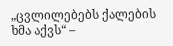„ცვლილებებს ქალების ხმა აქვს“ –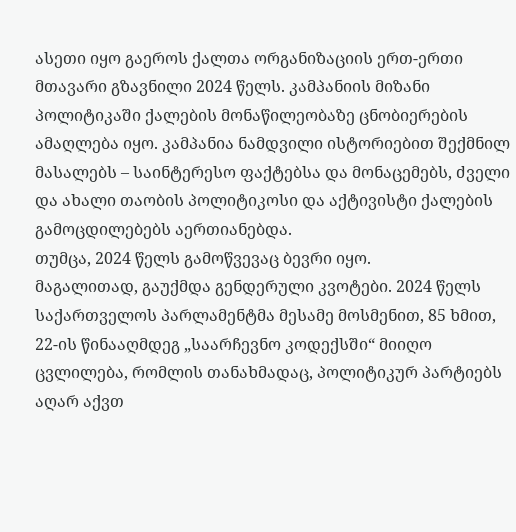ასეთი იყო გაეროს ქალთა ორგანიზაციის ერთ-ერთი მთავარი გზავნილი 2024 წელს. კამპანიის მიზანი პოლიტიკაში ქალების მონაწილეობაზე ცნობიერების ამაღლება იყო. კამპანია ნამდვილი ისტორიებით შექმნილ მასალებს – საინტერესო ფაქტებსა და მონაცემებს, ძველი და ახალი თაობის პოლიტიკოსი და აქტივისტი ქალების გამოცდილებებს აერთიანებდა.
თუმცა, 2024 წელს გამოწვევაც ბევრი იყო.
მაგალითად, გაუქმდა გენდერული კვოტები. 2024 წელს საქართველოს პარლამენტმა მესამე მოსმენით, 85 ხმით, 22-ის წინააღმდეგ „საარჩევნო კოდექსში“ მიიღო ცვლილება, რომლის თანახმადაც, პოლიტიკურ პარტიებს აღარ აქვთ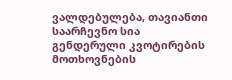ვალდებულება, თავიანთი საარჩევნო სია გენდერული კვოტირების მოთხოვნების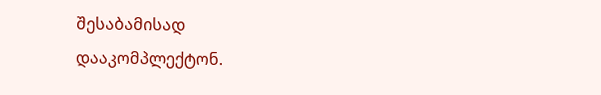შესაბამისად დააკომპლექტონ.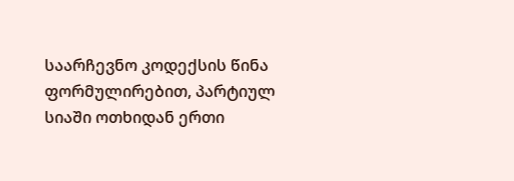საარჩევნო კოდექსის წინა ფორმულირებით, პარტიულ სიაში ოთხიდან ერთი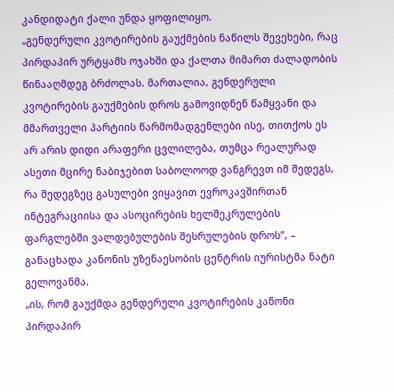კანდიდატი ქალი უნდა ყოფილიყო.
„გენდერული კვოტირების გაუქმების ნაწილს შევეხები, რაც პირდაპირ ურტყამს ოჯახში და ქალთა მიმართ ძალადობის წინააღმდეგ ბრძოლას. მართალია, გენდერული კვოტირების გაუქმების დროს გამოვიდნენ წამყვანი და მმართველი პარტიის წარმომადგენლები ისე, თითქოს ეს არ არის დიდი არაფერი ცვლილება, თუმცა რეალურად ასეთი მცირე ნაბიჯებით საბოლოოდ ვანგრევთ იმ შედეგს, რა შედეგზეც გასულები ვიყავით ევროკავშირთან ინტეგრაციისა და ასოცირების ხელშეკრულების ფარგლებში ვალდებულების შესრულების დროს“, – განაცხადა კანონის უზენაესობის ცენტრის იურისტმა ნატი გელოვანმა.
„ის, რომ გაუქმდა გენდერული კვოტირების კანონი პირდაპირ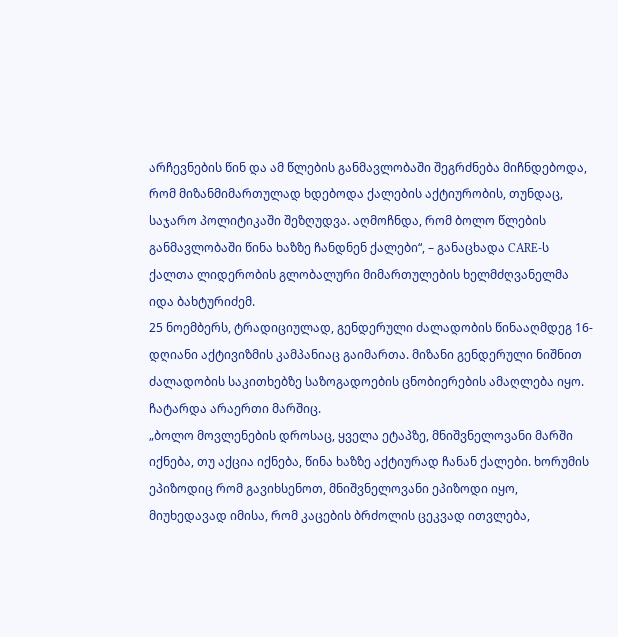არჩევნების წინ და ამ წლების განმავლობაში შეგრძნება მიჩნდებოდა, რომ მიზანმიმართულად ხდებოდა ქალების აქტიურობის, თუნდაც, საჯარო პოლიტიკაში შეზღუდვა. აღმოჩნდა, რომ ბოლო წლების განმავლობაში წინა ხაზზე ჩანდნენ ქალები“, – განაცხადა CARE-ს ქალთა ლიდერობის გლობალური მიმართულების ხელმძღვანელმა იდა ბახტურიძემ.
25 ნოემბერს, ტრადიციულად, გენდერული ძალადობის წინააღმდეგ 16-დღიანი აქტივიზმის კამპანიაც გაიმართა. მიზანი გენდერული ნიშნით ძალადობის საკითხებზე საზოგადოების ცნობიერების ამაღლება იყო. ჩატარდა არაერთი მარშიც.
„ბოლო მოვლენების დროსაც, ყველა ეტაპზე, მნიშვნელოვანი მარში იქნება, თუ აქცია იქნება, წინა ხაზზე აქტიურად ჩანან ქალები. ხორუმის ეპიზოდიც რომ გავიხსენოთ, მნიშვნელოვანი ეპიზოდი იყო, მიუხედავად იმისა, რომ კაცების ბრძოლის ცეკვად ითვლება,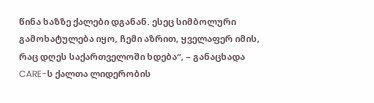წინა ხაზზე ქალები დგანან. ესეც სიმბოლური გამოხატულება იყო, ჩემი აზრით, ყველაფერ იმის, რაც დღეს საქართველოში ხდება“, – განაცხადა CARE-ს ქალთა ლიდერობის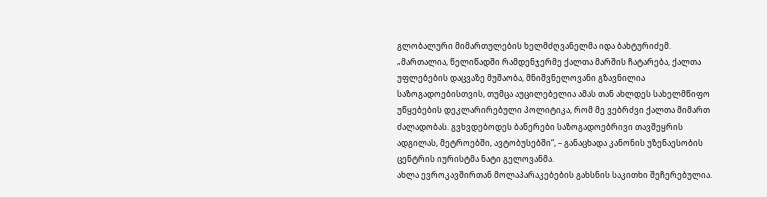გლობალური მიმართულების ხელმძღვანელმა იდა ბახტურიძემ.
„მართალია, წელიწადში რამდენჯერმე ქალთა მარშის ჩატარება, ქალთა უფლებების დაცვაზე მუშაობა, მნიშვნელოვანი გზავნილია საზოგადოებისთვის, თუმცა აუცილებელია ამას თან ახლდეს სახელმწიფო უწყებების დეკლარირებული პოლიტიკა, რომ მე ვებრძვი ქალთა მიმართ ძალადობას. გვხვდებოდეს ბანერები საზოგადოებრივი თავშეყრის ადგილას, მეტროებში, ავტობუსებში“, – განაცხადა კანონის უზენაესობის ცენტრის იურისტმა ნატი გელოვანმა.
ახლა ევროკავშირთან მოლაპარაკებების გახსნის საკითხი შეჩერებულია.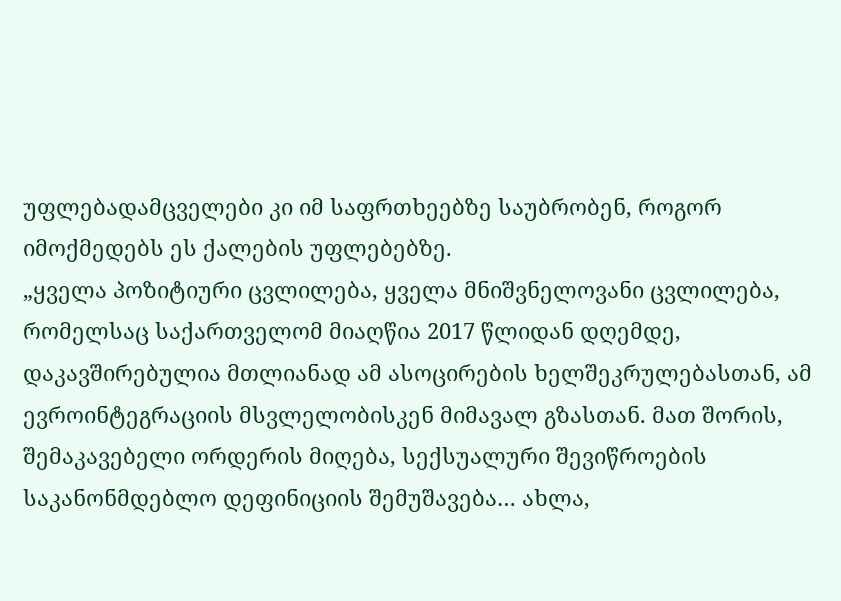უფლებადამცველები კი იმ საფრთხეებზე საუბრობენ, როგორ იმოქმედებს ეს ქალების უფლებებზე.
„ყველა პოზიტიური ცვლილება, ყველა მნიშვნელოვანი ცვლილება, რომელსაც საქართველომ მიაღწია 2017 წლიდან დღემდე, დაკავშირებულია მთლიანად ამ ასოცირების ხელშეკრულებასთან, ამ ევროინტეგრაციის მსვლელობისკენ მიმავალ გზასთან. მათ შორის, შემაკავებელი ორდერის მიღება, სექსუალური შევიწროების საკანონმდებლო დეფინიციის შემუშავება… ახლა,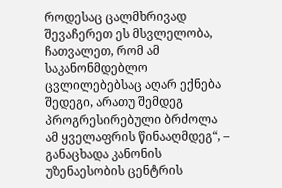როდესაც ცალმხრივად შევაჩერეთ ეს მსვლელობა, ჩათვალეთ, რომ ამ საკანონმდებლო ცვლილებებსაც აღარ ექნება შედეგი, არათუ შემდეგ პროგრესირებული ბრძოლა ამ ყველაფრის წინააღმდეგ“, – განაცხადა კანონის უზენაესობის ცენტრის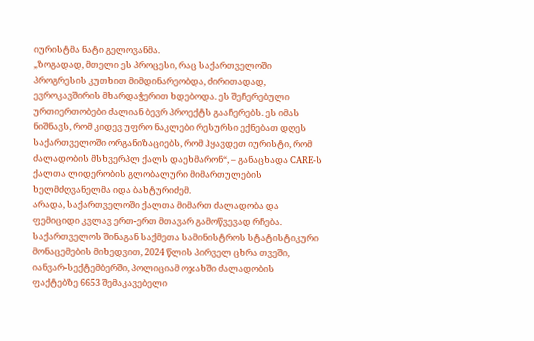იურისტმა ნატი გელოვანმა.
„ზოგადად, მთელი ეს პროცესი, რაც საქართველოში პროგრესის კუთხით მიმდინარეობდა, ძირითადად, ევროკავშირის მხარდაჭერით ხდებოდა. ეს შეჩერებული ურთიერთობები ძალიან ბევრ პროექტს გააჩერებს. ეს იმას ნიშნავს, რომ კიდევ უფრო ნაკლები რესურსი ექნებათ დღეს საქართველოში ორგანიზაციებს, რომ ჰყავდეთ იურისტი, რომ ძალადობის მსხვერპლ ქალს დაეხმარონ“, – განაცხადა CARE-ს ქალთა ლიდერობის გლობალური მიმართულების ხელმძღვანელმა იდა ბახტურიძემ.
არადა, საქართველოში ქალთა მიმართ ძალადობა და ფემიციდი კვლავ ერთ-ერთ მთავარ გამოწვევად რჩება.
საქართველოს შინაგან საქმეთა სამინისტროს სტატისტიკური მონაცემების მიხედვით, 2024 წლის პირველ ცხრა თვეში, იანვარ-სექტემბერში, პოლიციამ ოჯახში ძალადობის ფაქტებზე 6653 შემაკავებელი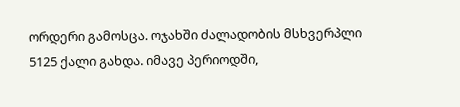ორდერი გამოსცა. ოჯახში ძალადობის მსხვერპლი 5125 ქალი გახდა. იმავე პერიოდში,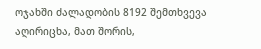ოჯახში ძალადობის 8192 შემთხვევა აღირიცხა, მათ შორის,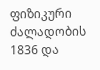ფიზიკური ძალადობის 1836 და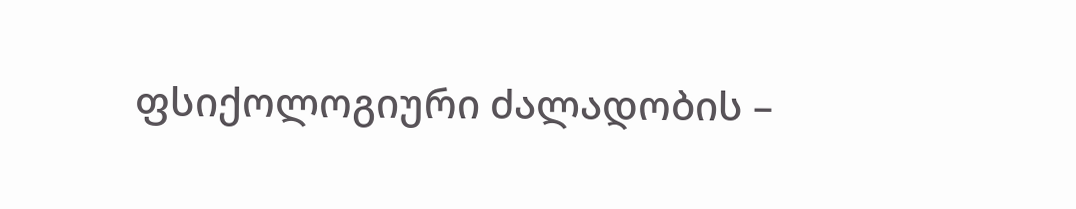ფსიქოლოგიური ძალადობის –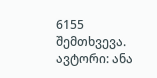6155 შემთხვევა.
ავტორი: ანა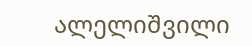ალელიშვილი